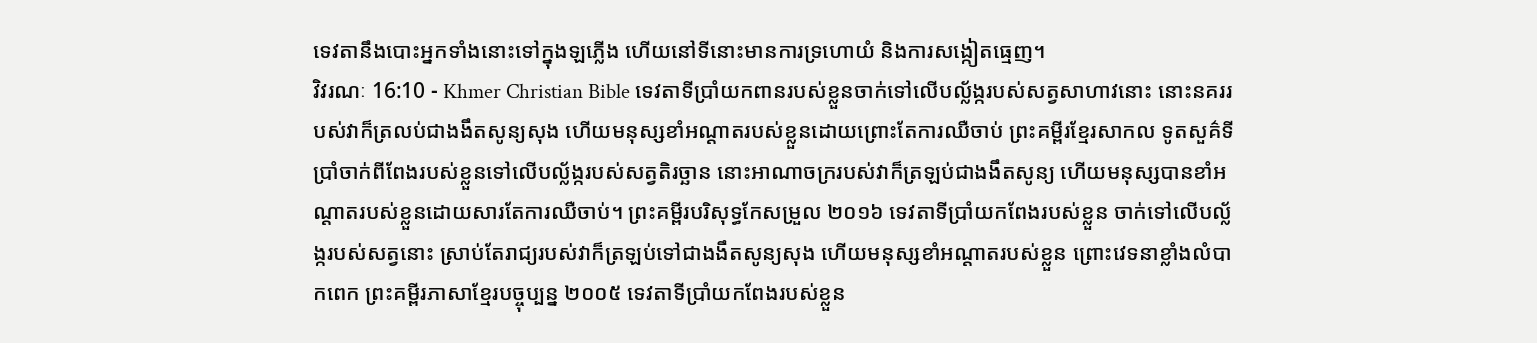ទេវតានឹងបោះអ្នកទាំងនោះទៅក្នុងឡភ្លើង ហើយនៅទីនោះមានការទ្រហោយំ និងការសង្កៀតធ្មេញ។
វិវរណៈ 16:10 - Khmer Christian Bible ទេវតាទីប្រាំយកពានរបស់ខ្លួនចាក់ទៅលើបល្ល័ង្ករបស់សត្វសាហាវនោះ នោះនគររបស់វាក៏ត្រលប់ជាងងឹតសូន្យសុង ហើយមនុស្សខាំអណ្ដាតរបស់ខ្លួនដោយព្រោះតែការឈឺចាប់ ព្រះគម្ពីរខ្មែរសាកល ទូតសួគ៌ទីប្រាំចាក់ពីពែងរបស់ខ្លួនទៅលើបល្ល័ង្ករបស់សត្វតិរច្ឆាន នោះអាណាចក្ររបស់វាក៏ត្រឡប់ជាងងឹតសូន្យ ហើយមនុស្សបានខាំអណ្ដាតរបស់ខ្លួនដោយសារតែការឈឺចាប់។ ព្រះគម្ពីរបរិសុទ្ធកែសម្រួល ២០១៦ ទេវតាទីប្រាំយកពែងរបស់ខ្លួន ចាក់ទៅលើបល្ល័ង្ករបស់សត្វនោះ ស្រាប់តែរាជ្យរបស់វាក៏ត្រឡប់ទៅជាងងឹតសូន្យសុង ហើយមនុស្សខាំអណ្ដាតរបស់ខ្លួន ព្រោះវេទនាខ្លាំងលំបាកពេក ព្រះគម្ពីរភាសាខ្មែរបច្ចុប្បន្ន ២០០៥ ទេវតាទីប្រាំយកពែងរបស់ខ្លួន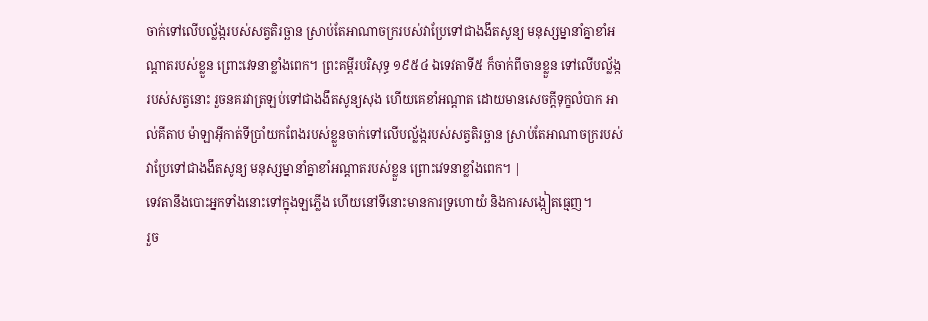ចាក់ទៅលើបល្ល័ង្ករបស់សត្វតិរច្ឆាន ស្រាប់តែអាណាចក្ររបស់វាប្រែទៅជាងងឹតសូន្យ មនុស្សម្នានាំគ្នាខាំអណ្ដាតរបស់ខ្លួន ព្រោះវេទនាខ្លាំងពេក។ ព្រះគម្ពីរបរិសុទ្ធ ១៩៥៤ ឯទេវតាទី៥ ក៏ចាក់ពីចានខ្លួន ទៅលើបល្ល័ង្ករបស់សត្វនោះ រួចនគរវាត្រឡប់ទៅជាងងឹតសូន្យសុង ហើយគេខាំអណ្តាត ដោយមានសេចក្ដីទុក្ខលំបាក អាល់គីតាប ម៉ាឡាអ៊ីកាត់ទីប្រាំយកពែងរបស់ខ្លួនចាក់ទៅលើបល្ល័ង្ករបស់សត្វតិរច្ឆាន ស្រាប់តែអាណាចក្ររបស់វាប្រែទៅជាងងឹតសូន្យ មនុស្សម្នានាំគ្នាខាំអណ្ដាតរបស់ខ្លួន ព្រោះវេទនាខ្លាំងពេក។ |
ទេវតានឹងបោះអ្នកទាំងនោះទៅក្នុងឡភ្លើង ហើយនៅទីនោះមានការទ្រហោយំ និងការសង្កៀតធ្មេញ។
រួច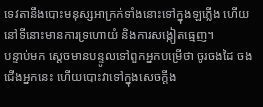ទេវតានឹងបោះមនុស្សអាក្រក់ទាំងនោះទៅក្នុងឡភ្លើង ហើយនៅទីនោះមានការទ្រហោយំ និងការសង្កៀតធ្មេញ។
បន្ទាប់មក ស្ដេចមានបន្ទូលទៅពួកអ្នកបម្រើថា ចូរចងដៃ ចងជើងអ្នកនេះ ហើយបោះវាទៅក្នុងសេចក្ដីង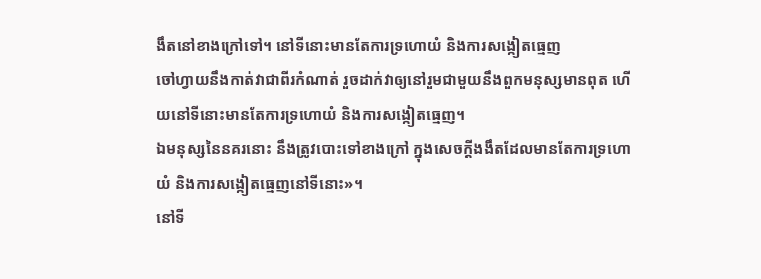ងឹតនៅខាងក្រៅទៅ។ នៅទីនោះមានតែការទ្រហោយំ និងការសង្កៀតធ្មេញ
ចៅហ្វាយនឹងកាត់វាជាពីរកំណាត់ រួចដាក់វាឲ្យនៅរួមជាមួយនឹងពួកមនុស្សមានពុត ហើយនៅទីនោះមានតែការទ្រហោយំ និងការសង្កៀតធ្មេញ។
ឯមនុស្សនៃនគរនោះ នឹងត្រូវបោះទៅខាងក្រៅ ក្នុងសេចក្ដីងងឹតដែលមានតែការទ្រហោយំ និងការសង្កៀតធ្មេញនៅទីនោះ»។
នៅទី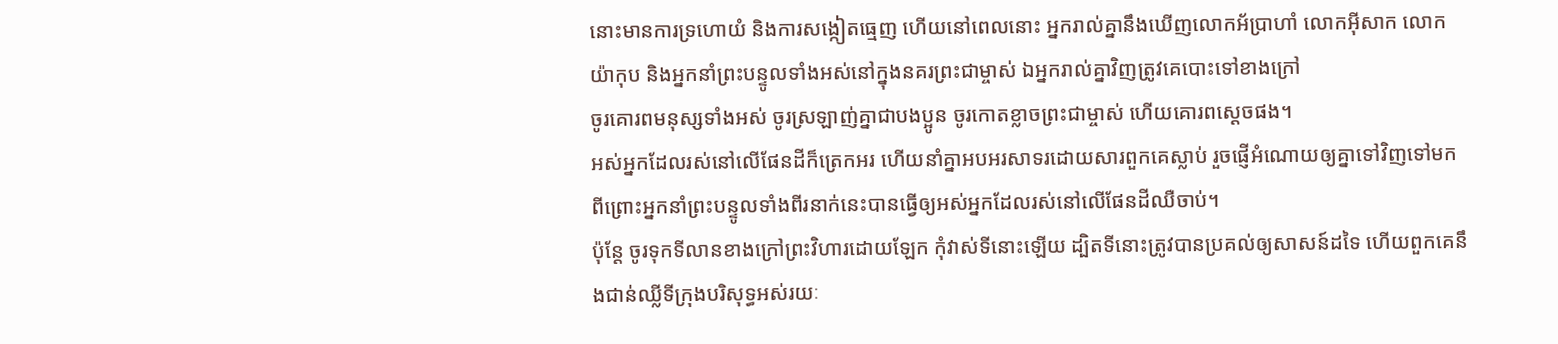នោះមានការទ្រហោយំ និងការសង្កៀតធ្មេញ ហើយនៅពេលនោះ អ្នករាល់គ្នានឹងឃើញលោកអ័ប្រាហាំ លោកអ៊ីសាក លោកយ៉ាកុប និងអ្នកនាំព្រះបន្ទូលទាំងអស់នៅក្នុងនគរព្រះជាម្ចាស់ ឯអ្នករាល់គ្នាវិញត្រូវគេបោះទៅខាងក្រៅ
ចូរគោរពមនុស្សទាំងអស់ ចូរស្រឡាញ់គ្នាជាបងប្អូន ចូរកោតខ្លាចព្រះជាម្ចាស់ ហើយគោរពស្ដេចផង។
អស់អ្នកដែលរស់នៅលើផែនដីក៏ត្រេកអរ ហើយនាំគ្នាអបអរសាទរដោយសារពួកគេស្លាប់ រួចផ្ញើអំណោយឲ្យគ្នាទៅវិញទៅមក ពីព្រោះអ្នកនាំព្រះបន្ទូលទាំងពីរនាក់នេះបានធ្វើឲ្យអស់អ្នកដែលរស់នៅលើផែនដីឈឺចាប់។
ប៉ុន្ដែ ចូរទុកទីលានខាងក្រៅព្រះវិហារដោយឡែក កុំវាស់ទីនោះឡើយ ដ្បិតទីនោះត្រូវបានប្រគល់ឲ្យសាសន៍ដទៃ ហើយពួកគេនឹងជាន់ឈ្លីទីក្រុងបរិសុទ្ធអស់រយៈ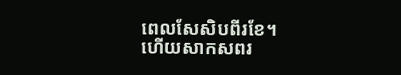ពេលសែសិបពីរខែ។
ហើយសាកសពរ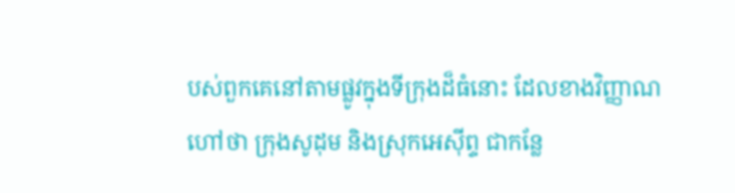បស់ពួកគេនៅតាមផ្លូវក្នុងទីក្រុងដ៏ធំនោះ ដែលខាងវិញ្ញាណហៅថា ក្រុងសូដុម និងស្រុកអេស៊ីព្ទ ជាកន្លែ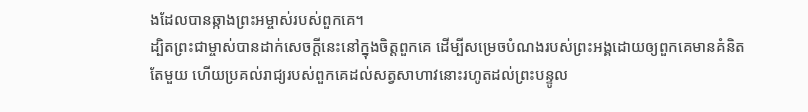ងដែលបានឆ្កាងព្រះអម្ចាស់របស់ពួកគេ។
ដ្បិតព្រះជាម្ចាស់បានដាក់សេចក្ដីនេះនៅក្នុងចិត្ដពួកគេ ដើម្បីសម្រេចបំណងរបស់ព្រះអង្គដោយឲ្យពួកគេមានគំនិតតែមួយ ហើយប្រគល់រាជ្យរបស់ពួកគេដល់សត្វសាហាវនោះរហូតដល់ព្រះបន្ទូល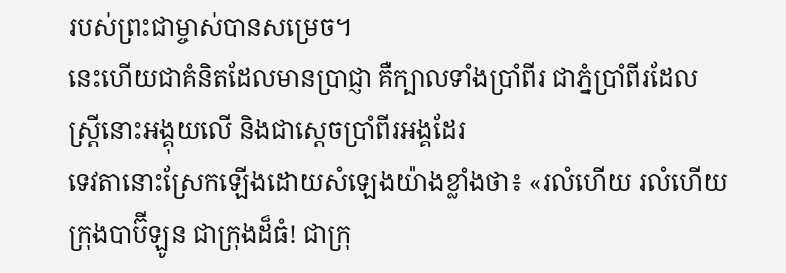របស់ព្រះជាម្ចាស់បានសម្រេច។
នេះហើយជាគំនិតដែលមានប្រាជ្ញា គឺក្បាលទាំងប្រាំពីរ ជាភ្នំប្រាំពីរដែលស្រ្ដីនោះអង្គុយលើ និងជាស្ដេចប្រាំពីរអង្គដែរ
ទេវតានោះស្រែកឡើងដោយសំឡេងយ៉ាងខ្លាំងថា៖ «រលំហើយ រលំហើយ ក្រុងបាប៊ីឡូន ជាក្រុងដ៏ធំ! ជាក្រុ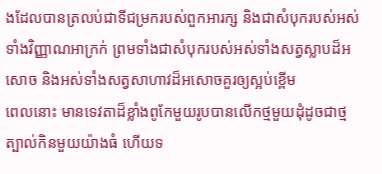ងដែលបានត្រលប់ជាទីជម្រករបស់ពួកអារក្ស និងជាសំបុករបស់អស់ទាំងវិញ្ញាណអាក្រក់ ព្រមទាំងជាសំបុករបស់អស់ទាំងសត្វស្លាបដ៏អសោច និងអស់ទាំងសត្វសាហាវដ៏អសោចគួរឲ្យស្អប់ខ្ពើម
ពេលនោះ មានទេវតាដ៏ខ្លាំងពូកែមួយរូបបានលើកថ្មមួយដុំដូចជាថ្មត្បាល់កិនមួយយ៉ាងធំ ហើយទ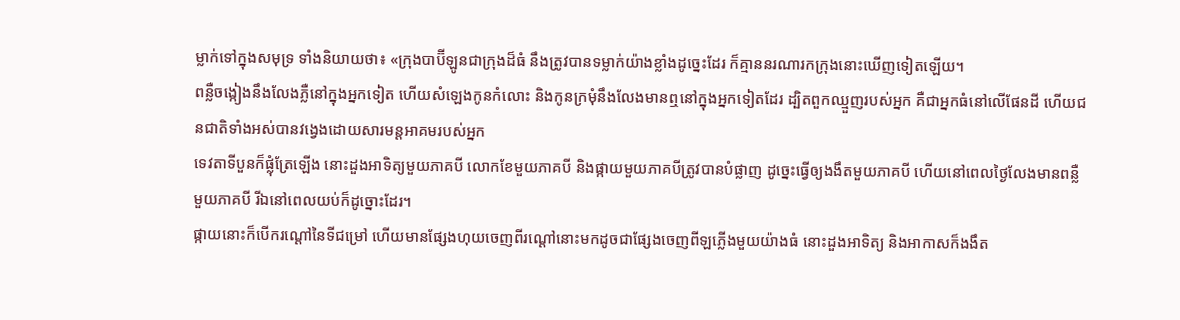ម្លាក់ទៅក្នុងសមុទ្រ ទាំងនិយាយថា៖ «ក្រុងបាប៊ីឡូនជាក្រុងដ៏ធំ នឹងត្រូវបានទម្លាក់យ៉ាងខ្លាំងដូច្នេះដែរ ក៏គ្មាននរណារកក្រុងនោះឃើញទៀតឡើយ។
ពន្លឺចង្កៀងនឹងលែងភ្លឺនៅក្នុងអ្នកទៀត ហើយសំឡេងកូនកំលោះ និងកូនក្រមុំនឹងលែងមានឮនៅក្នុងអ្នកទៀតដែរ ដ្បិតពួកឈ្មួញរបស់អ្នក គឺជាអ្នកធំនៅលើផែនដី ហើយជនជាតិទាំងអស់បានវង្វេងដោយសារមន្ដអាគមរបស់អ្នក
ទេវតាទីបួនក៏ផ្លុំត្រែឡើង នោះដួងអាទិត្យមួយភាគបី លោកខែមួយភាគបី និងផ្កាយមួយភាគបីត្រូវបានបំផ្លាញ ដូច្នេះធ្វើឲ្យងងឹតមួយភាគបី ហើយនៅពេលថ្ងៃលែងមានពន្លឺមួយភាគបី រីឯនៅពេលយប់ក៏ដូច្នោះដែរ។
ផ្កាយនោះក៏បើករណ្ដៅនៃទីជម្រៅ ហើយមានផ្សែងហុយចេញពីរណ្ដៅនោះមកដូចជាផ្សែងចេញពីឡភ្លើងមួយយ៉ាងធំ នោះដួងអាទិត្យ និងអាកាសក៏ងងឹត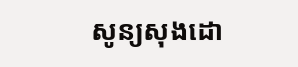សូន្យសុងដោ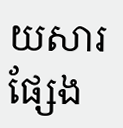យសារផ្សែង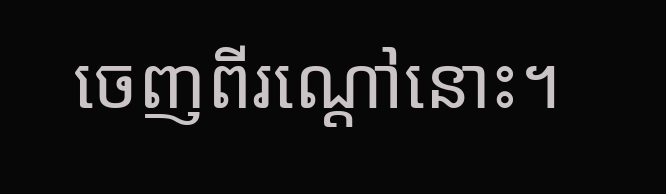ចេញពីរណ្ដៅនោះ។